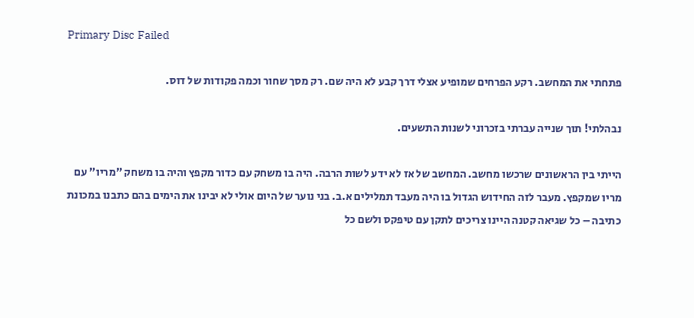Primary Disc Failed

פתחתי את המחשב. רקע הפרחים שמופיע אצלי דרך קבע לא היה שם. רק מסך שחור וכמה פקודות של דוס.

נבהלתי! תוך שנייה עברתי בזכרוני לשנות התשעים.

הייתי בין הראשונים שרכשו מחשב. המחשב של אז לא ידע לשות הרבה. היה בו משחק עם כדור מקפץ והיה בו משחק "מריו" עם מריו שמקפץ. מעבר לזה החידוש הגדול בו היה מעבד תמלילים א.ב. בני נוער של היום אולי לא יבינו את הימים בהם כתבנו במכונת כתיבה – כל שגיאה קטנה היינו צריכים לתקן עם טיפקס ולשם כל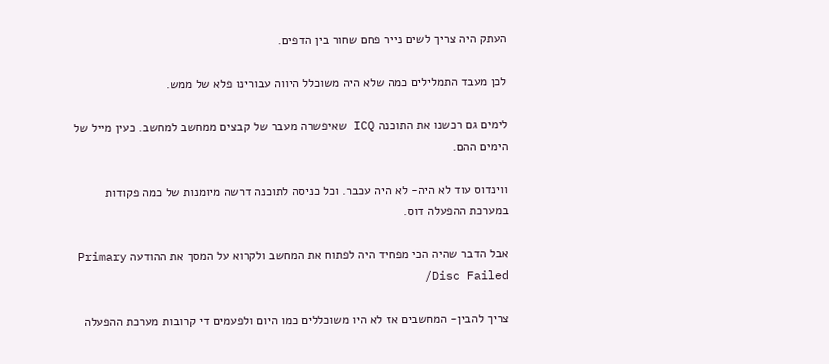העתק היה צריך לשים נייר פחם שחור בין הדפים.

לכן מעבד התמלילים כמה שלא היה משוכלל היווה עבורינו פלא של ממש.

לימים גם רכשנו את התוכנה ICQ שאיפשרה מעבר של קבצים ממחשב למחשב. כעין מייל של הימים ההם.

ווינדוס עוד לא היה- לא היה עכבר. וכל כניסה לתוכנה דרשה מיומנות של כמה פקודות במערכת ההפעלה דוס.

אבל הדבר שהיה הכי מפחיד היה לפתוח את המחשב ולקרוא על המסך את ההודעה Primary Disc Failed/

צריך להבין- המחשבים אז לא היו משוכללים כמו היום ולפעמים די קרובות מערכת ההפעלה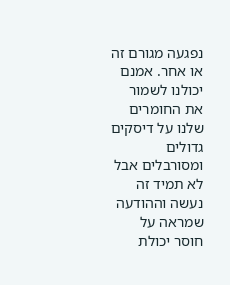נפגעה מגורם זה או אחר. אמנם יכולנו לשמור את החומרים שלנו על דיסקים גדולים ומסורבלים אבל לא תמיד זה נעשה וההודעה שמראה על חוסר יכולת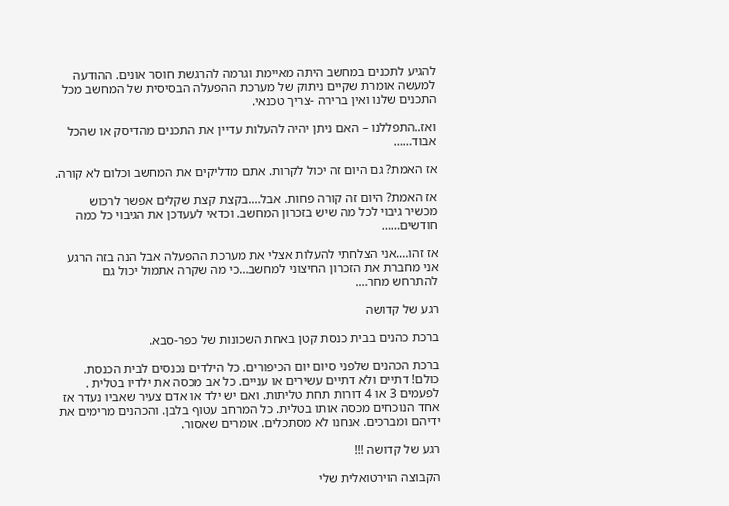להגיע לתכנים במחשב היתה מאיימת וגרמה להרגשת חוסר אונים. ההודעה למעשה אומרת שקיים ניתוק של מערכת ההפעלה הבסיסית של המחשב מכל התכנים שלנו ואין ברירה -צריך טכנאי.

ואז..התפללנו – האם ניתן יהיה להעלות עדיין את התכנים מהדיסק או שהכל אבוד……

אז האמת? גם היום זה יכול לקרות. אתם מדליקים את המחשב וכלום לא קורה.

אז האמת? היום זה קורה פחות. אבל….בקצת קצת שקלים אפשר לרכוש מכשיר גיבוי לכל מה שיש בזכרון המחשב. וכדאי לעעדכן את הגיבוי כל כמה חודשים……

אז זהו….אני הצלחתי להעלות אצלי את מערכת ההפעלה אבל הנה בזה הרגע אני מחברת את הזכרון החיצוני למחשב…כי מה שקרה אתמול יכול גם להתרחש מחר….

רגע של קדושה

ברכת כהנים בבית כנסת קטן באחת השכונות של כפר-סבא.

ברכת הכהנים שלפני סיום יום הכיפורים. כל הילדים נכנסים לבית הכנסת. כולם! דתיים ולא דתיים עשירים או עניים. כל אב מכסה את ילדיו בטלית . לפעמים 3 או 4 דורות תחת טליתות. ואם יש ילד או אדם צעיר שאביו נעדר אז אחד הנוכחים מכסה אותו בטלית. כל המרחב עטוף בלבן. והכהנים מרימים את ידיהם ומברכים. אנחנו לא מסתכלים. אומרים שאסור.

רגע של קדושה !!!

הקבוצה הוירטואלית שלי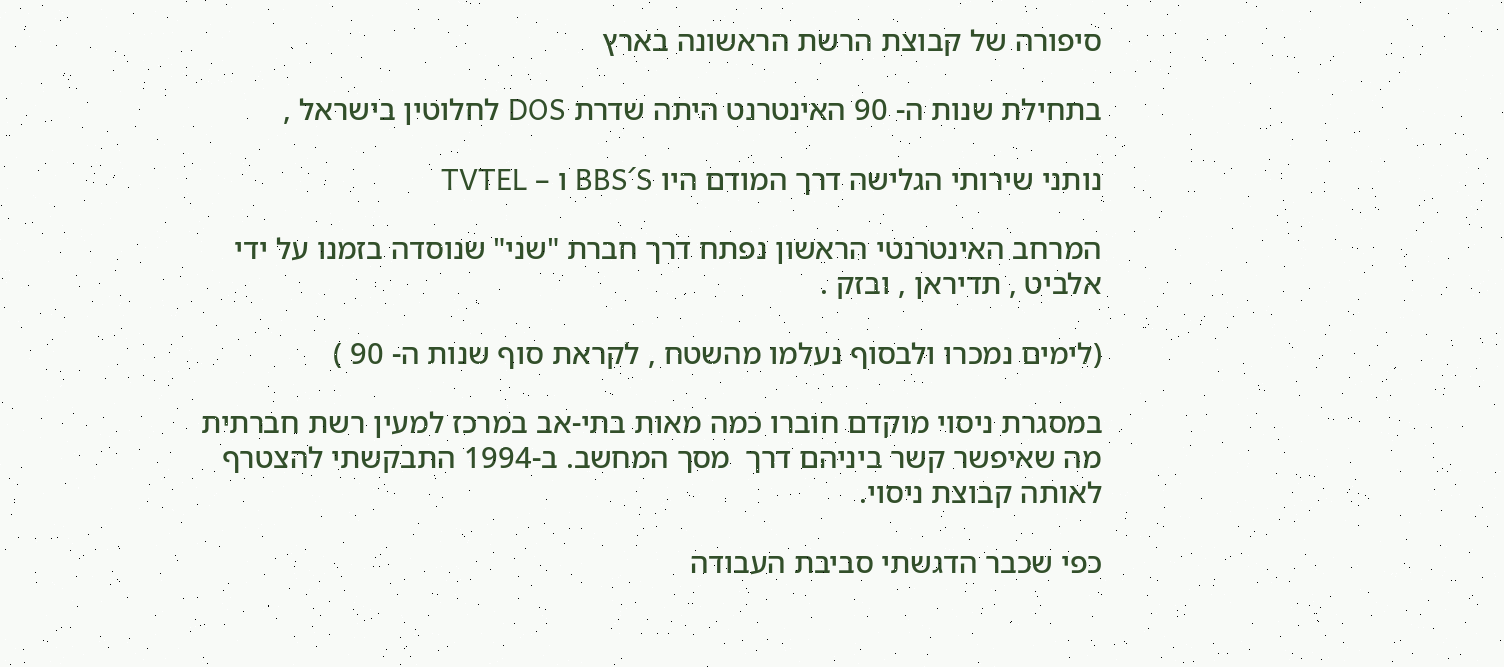סיפורה של קבוצת הרשת הראשונה בארץ

בתחילת שנות ה- 90 האינטרנט היתה שדרת DOS לחלוטין בישראל ,

נותני שירותי הגלישה דרך המודם היו BBS´S ו – TVTEL

המרחב האינטרנטי הראשון נפתח דרך חברת "שני" שנוסדה בזמנו על ידי אלביט , תדיראן , ובזק .

(לימים נמכרו ולבסוף נעלמו מהשטח , לקראת סוף שנות ה- 90 )

במסגרת ניסוי מוקדם חוברו כמה מאות בתי-אב במרכז למעין רשת חברתית מה שאיפשר קשר ביניהם דרך  מסך המחשב. ב-1994 התבקשתי להצטרף לאותה קבוצת ניסוי.

כפי שכבר הדגשתי סביבת העבודה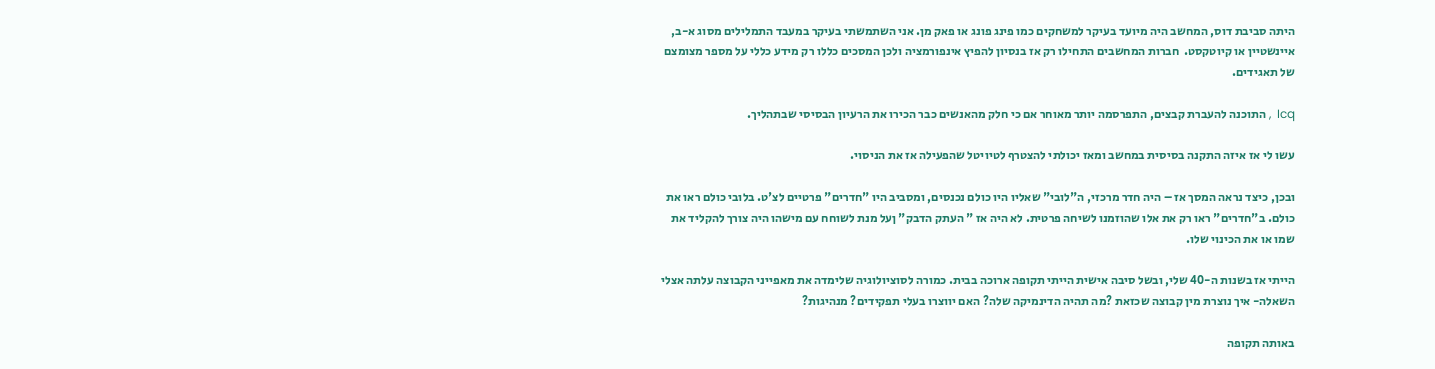היתה סביבת דוס, המחשב היה מיועד בעיקר למשחקים כמו פינג פונג או פאק מן. אני השתמשתי בעיקר במעבד התמלילים מסוג א-ב, איינשטיין או קיוטקסט.  חברות המחשבים התחילו רק אז בנסיון להפיץ אינפורמציה ולכן המסכים כללו רק מידע כללי על מספר מצומצם של תאגידים.

Icq  , התוכנה להעברת קבצים, התפרסמה יותר מאוחר אם כי חלק מהאנשים כבר הכירו את הרעיון הבסיסי שבתהליך.

עשו לי אז איזה התקנה בסיסית במחשב ומאז יכולתי להצטרף לטיויטל שהפעילה אז את הניסוי.

ובכן, כיצד נראה המסך אז – היה חדר מרכזי, ה"לובי" שאליו היו כולם נכנסים, ומסביב היו "חדרים" פרטיים לצ'ט. בלובי כולם ראו את כולם. ב"חדרים" ראו רק את אלו שהוזמנו לשיחה פרטית. לא היה אז " העתק הדבק" ןעל מנת לשוחח עם מישהו היה צורך להקליד את שמו או את הכינוי שלו.

הייתי אז בשנות ה-40 שלי, ובשל סיבה אישית הייתי תקופה ארוכה בבית. כמורה לסוציולוגיה שלימדה את מאפייני הקבוצה עלתה אצלי השאלה- איך נוצרת מין קבוצה שכזאת ?מה תהיה הדינמיקה שלה? האם יווצרו בעלי תפקידים? מנהיגות?

באותה תקופה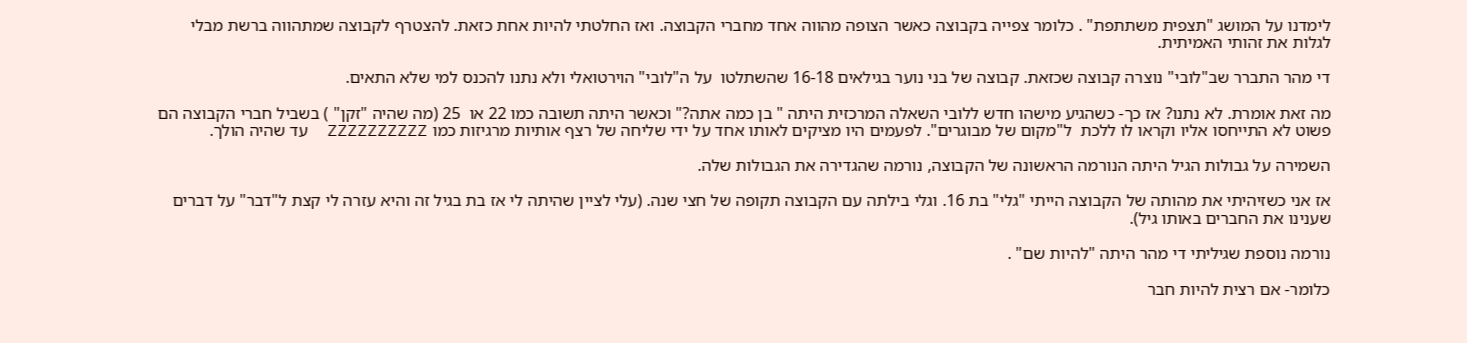לימדנו על המושג "תצפית משתתפת" . כלומר צפייה בקבוצה כאשר הצופה מהווה אחד מחברי הקבוצה. ואז החלטתי להיות אחת כזאת. להצטרף לקבוצה שמתהווה ברשת מבלי לגלות את זהותי האמיתית.

די מהר התברר שב"לובי" נוצרה קבוצה שכזאת. קבוצה של בני נוער בגילאים 16-18 שהשתלטו  על ה"לובי" הוירטואלי ולא נתנו להכנס למי שלא התאים.

מה זאת אומרת. לא נתנו? אז כך- כשהגיע מישהו חדש ללובי השאלה המרכזית היתה " בן כמה אתה?" וכאשר היתה תשובה כמו 22 או  25 (מה שהיה "זקן" ) בשביל חברי הקבוצה הם פשוט לא התייחסו אליו וקראו לו ללכת  ל"מקום של מבוגרים". לפעמים היו מציקים לאותו אחד על ידי שליחה של רצף אותיות מרגיזות כמו ZZZZZZZZZZ  עד שהיה הולך.

השמירה על גבולות הגיל היתה הנורמה הראשונה של הקבוצה, נורמה שהגדירה את הגבולות שלה.

אז אני כשזיהיתי את מהותה של הקבוצה הייתי "גלי" בת 16. וגלי בילתה עם הקבוצה תקופה של חצי שנה. (עלי לציין שהיתה לי אז בת בגיל זה והיא עזרה לי קצת ל"דבר" על דברים שענינו את החברים באותו גיל).

נורמה נוספת שגיליתי די מהר היתה "להיות שם" .

כלומר- אם רצית להיות חבר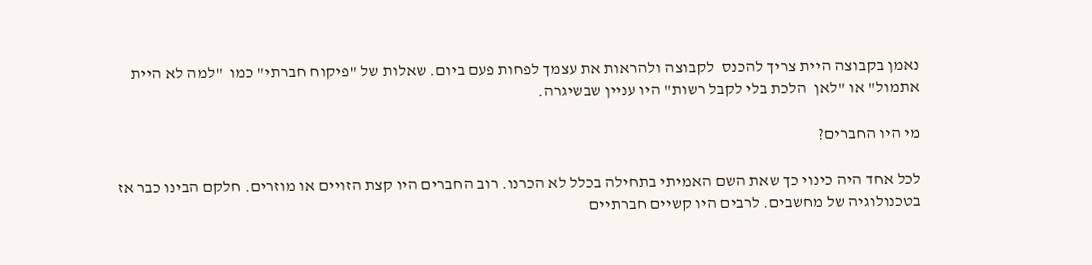נאמן בקבוצה היית צריך להכנס  לקבוצה ולהראות את עצמך לפחות פעם ביום. שאלות של "פיקוח חברתי" כמו  "למה לא היית אתמול" או "לאן  הלכת בלי לקבל רשות" היו עניין שבשיגרה.

מי היו החברים?

לכל אחד היה כינוי כך שאת השם האמיתי בתחילה בכלל לא הכרנו. רוב החברים היו קצת הזויים או מוזרים. חלקם הבינו כבר אז בטכנולוגיה של מחשבים. לרבים היו קשיים חברתיים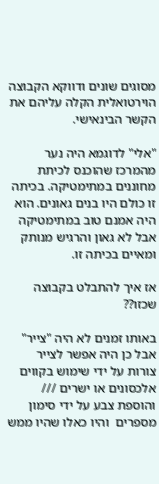מסוגים שונים ודווקא הקבוצה הוירטואלית הקלה עליהם את הקשר הבינאישי.

"אלי" לדוגמא היה נער מהמרכז שהוכנס לכיתת מחוננים במתימטיקה. בכיתה זו כולם היו בנים גאונים. הוא היה אמנם טוב במתימטיקה אבל לא גאון והרגיש מנותק ומאיים בכיתה זו.

אז איך להתבלט בקבוצה שכזו??

באותו זמנים לא היה "צייר" אבל כן היה אפשר לצייר צורות על ידי שימוש בקווים אלכסונים או ישרים ///  והוספת צבע על ידי סימון מספרים  והיו כאלו שהיו ממש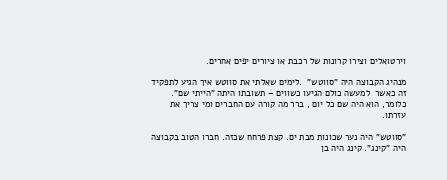וירטואלים וצירו קרונות של רכבת או ציורים יפים אחרים.

מנהיג הקבוצה היה "סווטש"  .לימים שאלתי את סווטש איך הגיע לתפקיד זה כאשר  למעשה כולם הגיעו כשווים – תשובתו היתה "הייתי שם". כלומר, הוא היה שם כל יום , ברר מה קורה עם החברים ומי צריך את עזרתו.

"סווטש" היה נער שכונות מבת ים. קצת פרחח שכזה. חברו הטוב בקבוצה היה "קינג". קינג היה בן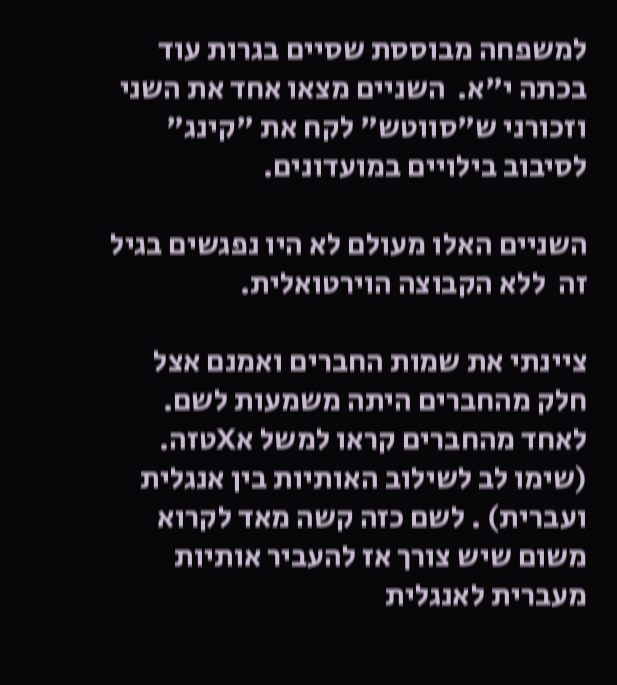למשפחה מבוססת שסיים בגרות עוד בכתה י"א.  השניים מצאו אחד את השני וזכורני ש"סווטש" לקח את "קינג" לסיבוב בילויים במועדונים.

השניים האלו מעולם לא היו נפגשים בגיל זה  ללא הקבוצה הוירטואלית.

ציינתי את שמות החברים ואמנם אצל חלק מהחברים היתה משמעות לשם. לאחד מהחברים קראו למשל אXטזה. (שימו לב לשילוב האותיות בין אנגלית ועברית) . לשם כזה קשה מאד לקרוא משום שיש צורך אז להעביר אותיות מעברית לאנגלית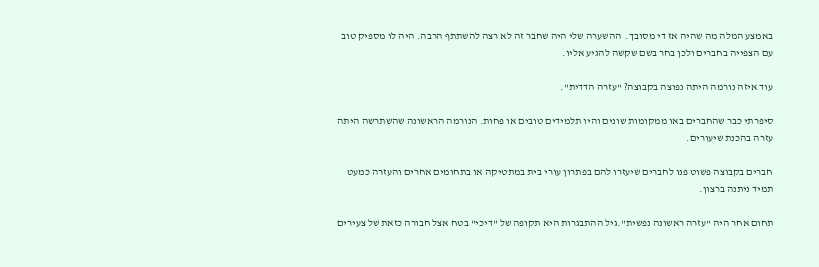באמצע המלה מה שהיה אז די מסובך.  ההשערה שלי היה שחבר זה לא רצה להשתתף הרבה. היה לו מספיק טוב עם הצפייה בחברים ולכן בחר בשם שקשה להגיע אליו.

עוד איזה נורמה היתה נפוצה בקבוצה? "עזרה הדדית".

סיפרתי כבר שהחברים באו ממקומות שונים והיו תלמידים טובים או פחות. הנורמה הראשונה שהשתרשה היתה עזרה בהכנת שיעורים.

חברים בקבוצה פשוט פנו לחברים שיעזרו להם בפתרון עורי בית במתטיקה או בתחומים אחרים והעזרה כמעט תמיד ניתנה ברצון.

תחום אחר היה "עזרה ראשונה נפשית".גיל ההתבגרות היא תקופה של "דיכי" בטח אצל חבורה כזאת של צעירים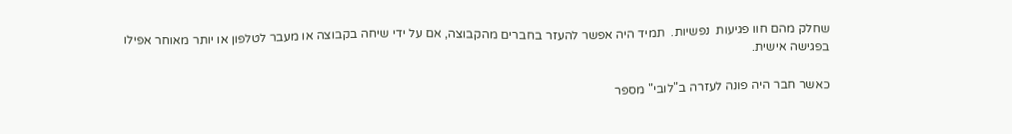שחלק מהם חוו פגיעות  נפשיות.  תמיד היה אפשר להעזר בחברים מהקבוצה, אם על ידי שיחה בקבוצה או מעבר לטלפון או יותר מאוחר אפילו בפגישה אישית.

כאשר חבר היה פונה לעזרה ב"לובי" מספר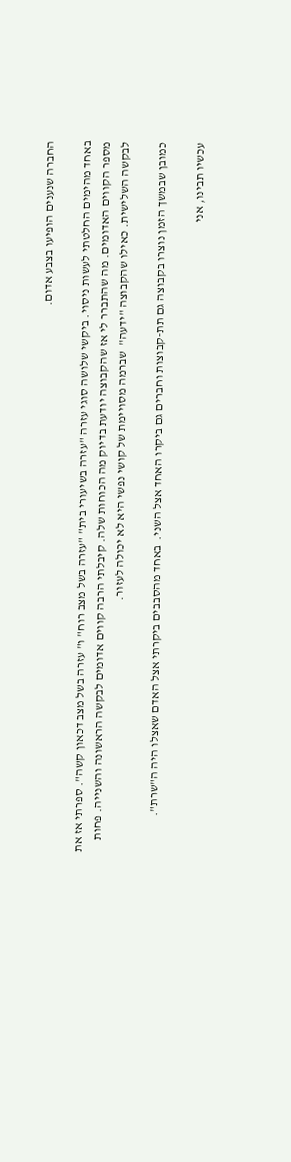החברה שנענים הופיעו בצבע אדום.

באחד מהימים החלטתי לעשות ניסוי. ביקשי שלושה סוגי עזרה "עזרה בשיעורי בית" "עזרה בשל מצב רוח" ו" עזרה בשל מצב דכאון קשה". ספרתי אז את מספר הקווים האדומים. מה שהתברר לי אז שהקבוצה יודעת בדיוק מה הכוחות שלה. קיבלתי הרבה קווים אדומים לבקשה הראשונה והשנייה. פחות לבקשה השלישית. כאילו שהקבוצה "ידעה"  שברמה מסויימת של קושי נפשי היא לא יכולה לעזור.

כמובן שבמשך הזמן נוצרו בקבוצה גם תת-קבוצות וחברים גם ביקרו האחד אצל השני.  באחד מהסבבים ביקרתי אצל האדם שאצלו היה ה"שרת".

עכשיו תבינו, אני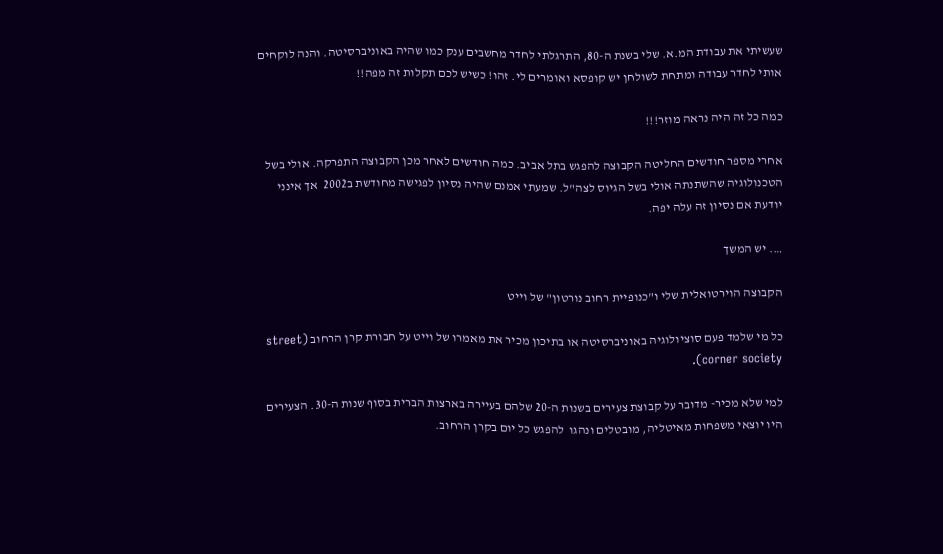שעשיתי את עבודת המ.א. שלי בשנת ה-80, התרגלתי לחדר מחשבים ענק כמו שהיה באוניברסיטה. והנה לוקחים אותי לחדר עבודה ומתחת לשולחן יש קופסא ואומרים לי. זהו! כשיש לכם תקלות זה מפה!!

כמה כל זה היה נראה מוזר!!!

אחרי מספר חודשים החליטה הקבוצה להפגש בתל אביב. כמה חודשים לאחר מכן הקבוצה התפרקה. אולי בשל הטכנולוגיה שהשתנתה אולי בשל הגיוס לצה"ל. שמעתי אמנם שהיה נסיון לפגישה מחודשת ב2002  אך אינני יודעת אם נסיון זה עלה יפה.

…. יש המשך

הקבוצה הוירטואלית שלי ו"כנופיית רחוב נורטון" של וייט

כל מי שלמד פעם סוציולוגיה באוניברסיטה או בתיכון מכיר את מאמרו של וייט על חבורת קרן הרחוב (street corner society).

למי שלא מכיר- מדובר על קבוצת צעירים בשנות ה-20 שלהם בעיירה בארצות הברית בסוף שנות ה-30. הצעירים היו יוצאי משפחות מאיטליה, מובטלים ונהגו  להפגש כל יום בקרן הרחוב.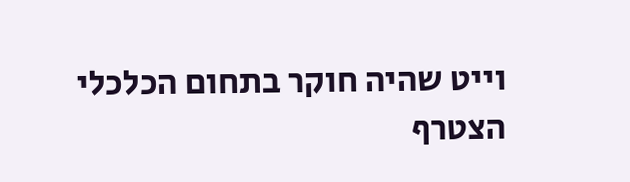וייט שהיה חוקר בתחום הכלכלי הצטרף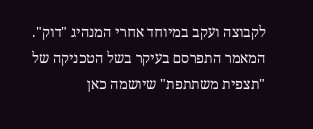לקבוצה ועקב במיוחד אחרי המנהיג "דוק". המאמר התפרסם בעיקר בשל הטכניקה של "תצפית משתתפת" שיושמה כאן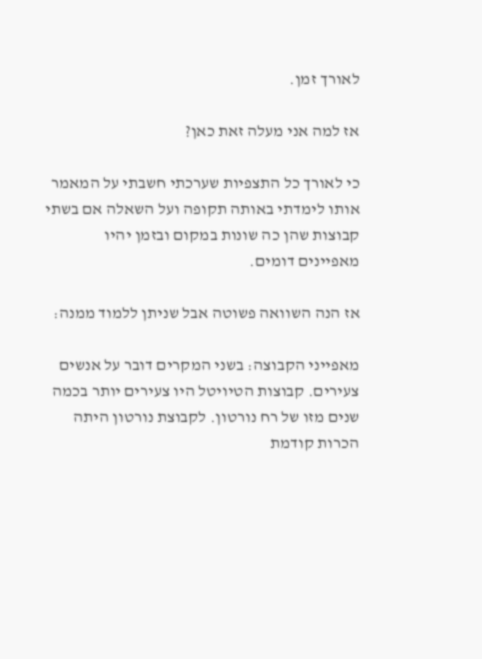לאורך זמן.

אז למה אני מעלה זאת כאן?

כי לאורך כל התצפיות שערכתי חשבתי על המאמר אותו לימדתי באותה תקופה ועל השאלה אם בשתי קבוצות שהן כה שונות במקום ובזמן יהיו מאפיינים דומים.

אז הנה השוואה פשוטה אבל שניתן ללמוד ממנה:

מאפייני הקבוצה: בשני המקרים דובר על אנשים צעירים. קבוצות הטיויטל היו צעירים יותר בכמה שנים מזו של רח נורטון. לקבוצת נורטון היתה הכרות קודמת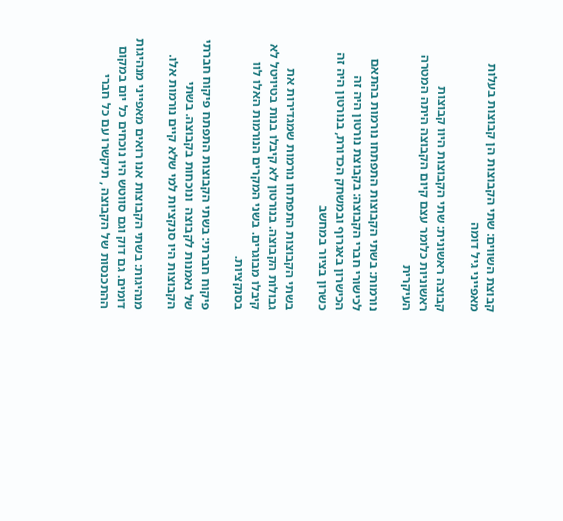קבוצת השווים: שתי הקבוצות הן קבוצות בעלות מאפייני גיל דומה

קבוצה ראשונית: שתי הקבוצות היוו קבוצות ראשוניות כלומר עצם קיום הקבוצה היתה המטרה העיקרית

נורמות: בשתי הקבוצות התפתחו נורמות בהתאם לכישורי חברי הקבוצה: בקבוצת נורטון היה זה הכישרון באגרוף ובמשחק הכדורת, בנורטון היה זה כשרון בציור במחשב

בשתי הקבוצות התפתחו נורמות שמגדירות את גבולות הקבוצה. בנורטון לא קיבלו בנות בטיויטל לא קיבלו מבוגרים. בשני המקרים הנורמות האלו לוו בסנקציות.

פיקוח חברתי: בשתי הקבוצות התפתח פיקוח חברתי של נאמנות לקבוצה  ונוכחות בקבוצה. בשתי הקבוצות היו סנקציות למי שלא קיים נורמות אלו.

מנהיגות: בשתי הקבוצות אנו רואים מאפייני מנהיגות  דומים. גם דוק וגם סווטש היו נוכחים כל יום במקום ההתכנסות של הקבוצה , תיקשרו עם כל חברי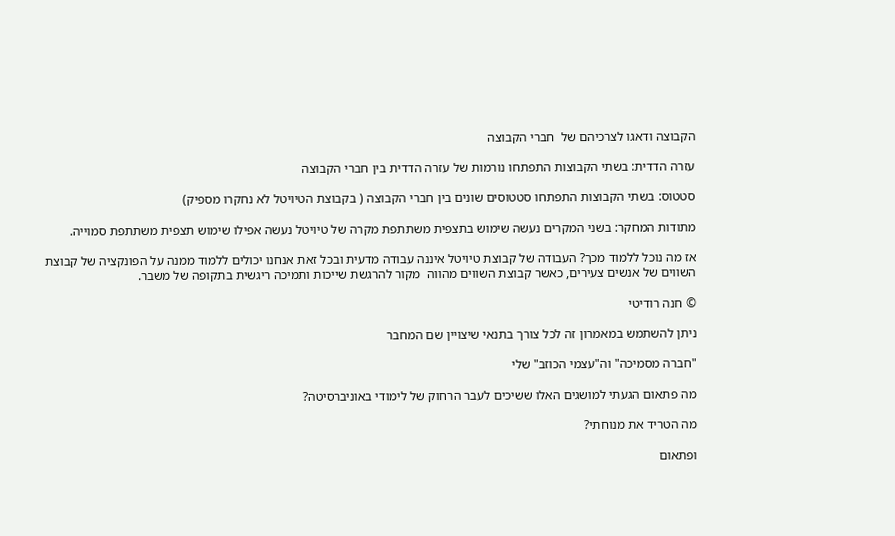הקבוצה ודאגו לצרכיהם של  חברי הקבוצה

עזרה הדדית: בשתי הקבוצות התפתחו נורמות של עזרה הדדית בין חברי הקבוצה

סטטוס: בשתי הקבוצות התפתחו סטטוסים שונים בין חברי הקבוצה ( בקבוצת הטיויטל לא נחקרו מספיק)

מתודות המחקר: בשני המקרים נעשה שימוש בתצפית משתתפת מקרה של טיויטל נעשה אפילו שימוש תצפית משתתפת סמוייה.

אז מה נוכל ללמוד מכך? העבודה של קבוצת טיויטל איננה עבודה מדעית ובכל זאת אנחנו יכולים ללמוד ממנה על הפונקציה של קבוצת השווים של אנשים צעירים, כאשר קבוצת השווים מהווה  מקור להרגשת שייכות ותמיכה ריגשית בתקופה של משבר.

© חנה רודיטי

ניתן להשתמש במאמרון זה לכל צורך בתנאי שיצויין שם המחבר

"חברה מסמיכה" וה"עצמי הכוזב" שלי

מה פתאום הגעתי למושגים האלו ששיכים לעבר הרחוק של לימודי באוניברסיטה?

מה הטריד את מנוחתי?

ופתאום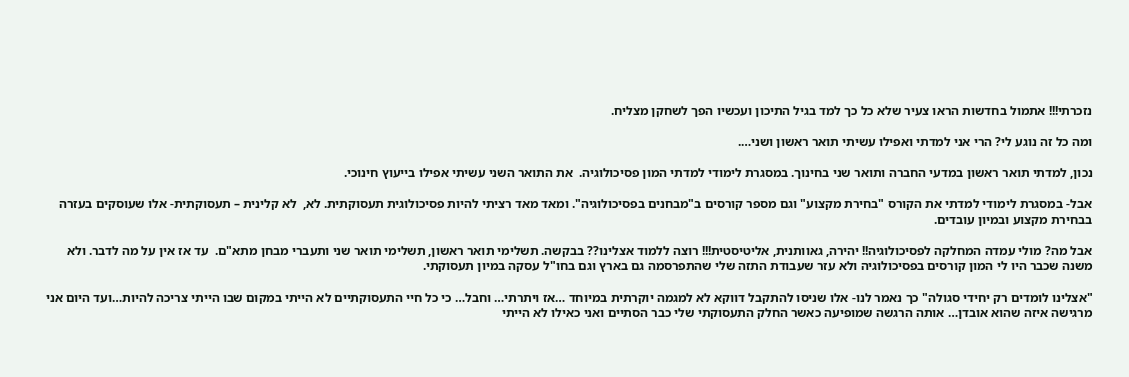נזכרתי!!! אתמול בחדשות הראו צעיר שלא כל כך למד בגיל התיכון ועכשיו הפך לשחקן מצליח.

ומה כל זה נוגע לי? הרי אני למדתי ואפילו עשיתי תואר ראשון ושני….

נכון, למדתי תואר ראשון במדעי החברה ותואר שני בחינוך. במסגרת לימודי למדתי המון פסיכולוגיה.  את התואר השני עשיתי אפילו בייעוץ חינוכי.

אבל- במסגרת לימודי למדתי את הקורס "בחירת מקצוע" וגם מספר קורסים ב"מבחנים בפסיכולוגיה". ומאד מאד רציתי להיות פסיכולוגית תעסוקתית. לא,  לא קלינית – תעסוקתית- אלו שעוסקים בעזרה בבחירת מקצוע ובמיון עובדים.

אבל מה? מולי עמדה המחלקה לפסיכולוגיה!! יהירה, גאוותנית, אליטיסטית!!! רוצה ללמוד אצלינו?? בבקשה. תשלימי תואר ראשון, תשלימי תואר שני ותעברי מבחן מתא"ם.  עד אז אין על מה לדבר. ולא משנה שכבר היו לי המון קורסים בפסיכולוגיה ולא עזר שעבודת התזה שלי שהתפרסמה גם בארץ וגם בחו"ל עסקה במיון תעסוקתי.

"אצלינו לומדים רק יחידי סגולה" כך נאמר לנו- אלו שניסו להתקבל דווקא לא למגמה יוקרתית במיוחד …אז ויתרתי… וחבל… כי כל חיי התעסוקתיים לא הייתי במקום שבו הייתי צריכה להיות…ועד היום אני מרגישה איזה שהוא אובדן… אותה הרגשה שמופיעה כאשר החלק התעסוקתי שלי כבר הסתיים ואני כאילו לא הייתי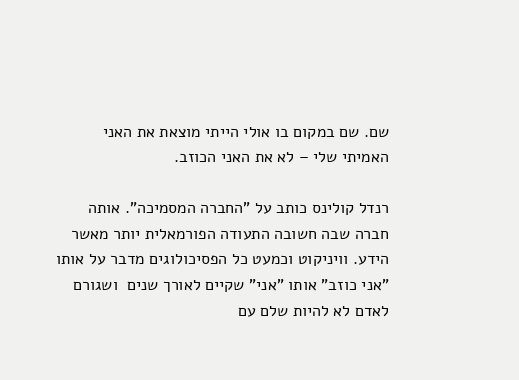שם. שם במקום בו אולי הייתי מוצאת את האני האמיתי שלי – לא את האני הכוזב.

רנדל קולינס כותב על "החברה המסמיכה". אותה חברה שבה חשובה התעודה הפורמאלית יותר מאשר הידע. וויניקוט וכמעט כל הפסיכולוגים מדבר על אותו "אני כוזב" אותו "אני" שקיים לאורך שנים  ושגורם לאדם לא להיות שלם עם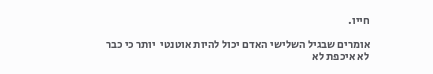חייו.

אומרים שבגיל השלישי האדם יכול להיות אוטנטי  יותר כי כבר לא איכפת לא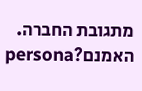מתגובת החברה. האמנם?persona